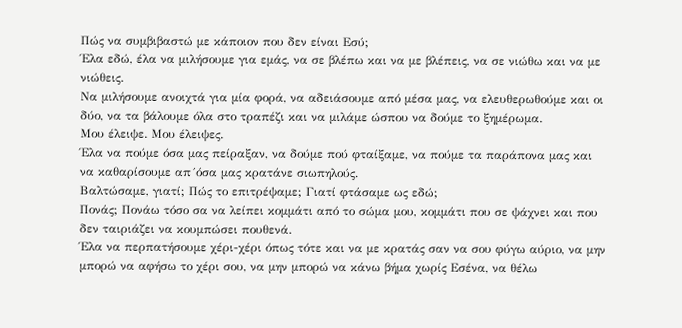Πώς να συμβιβαστώ με κάποιον που δεν είναι Εσύ;
Έλα εδώ, έλα να μιλήσουμε για εμάς, να σε βλέπω και να με βλέπεις, να σε νιώθω και να με νιώθεις.
Να μιλήσουμε ανοιχτά για μία φορά, να αδειάσουμε από μέσα μας, να ελευθερωθούμε και οι δύο, να τα βάλουμε όλα στο τραπέζι και να μιλάμε ώσπου να δούμε το ξημέρωμα.
Μου έλειψε. Μου έλειψες.
Έλα να πούμε όσα μας πείραξαν, να δούμε πού φταίξαμε, να πούμε τα παράπονα μας και να καθαρίσουμε απ´όσα μας κρατάνε σιωπηλούς.
Βαλτώσαμε, γιατί; Πώς το επιτρέψαμε; Γιατί φτάσαμε ως εδώ;
Πονάς; Πονάω τόσο σα να λείπει κομμάτι από το σώμα μου, κομμάτι που σε ψάχνει και που δεν ταιριάζει να κουμπώσει πουθενά.
Έλα να περπατήσουμε χέρι-χέρι όπως τότε και να με κρατάς σαν να σου φύγω αύριο, να μην μπορώ να αφήσω το χέρι σου, να μην μπορώ να κάνω βήμα χωρίς Εσένα, να θέλω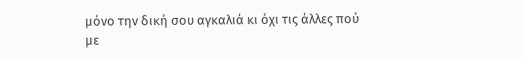μόνο την δική σου αγκαλιά κι όχι τις άλλες πού με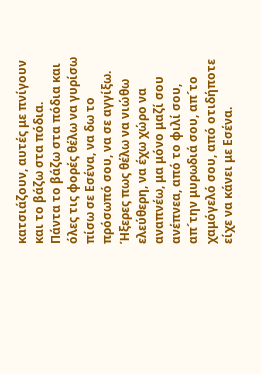κατσιάζουν, αυτές με πνίγουν και το βάζω στα πόδια.
Πάντα το βάζω στα πόδια και όλες τις φορές θέλω να γυρίσω πίσω σε Εσένα, να δω το πρόσωπό σου, να σε αγγίξω.
Ήξερες πως θέλω να νιώθω ελεύθερη, να έχω χώρο να αναπνέω, μα μόνο μαζί σου ανέπνεα, από το φιλί σου, απ´την μυρωδιά σου, απ´το χαμόγελό σου, από οτιδήποτε είχε να κάνει με Εσένα.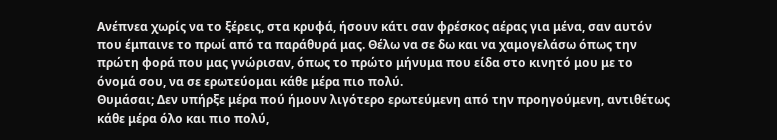Ανέπνεα χωρίς να το ξέρεις, στα κρυφά, ήσουν κάτι σαν φρέσκος αέρας για μένα, σαν αυτόν που έμπαινε το πρωί από τα παράθυρά μας. Θέλω να σε δω και να χαμογελάσω όπως την πρώτη φορά που μας γνώρισαν, όπως το πρώτο μήνυμα που είδα στο κινητό μου με το όνομά σου, να σε ερωτεύομαι κάθε μέρα πιο πολύ.
Θυμάσαι; Δεν υπήρξε μέρα πού ήμουν λιγότερο ερωτεύμενη από την προηγούμενη, αντιθέτως κάθε μέρα όλο και πιο πολύ,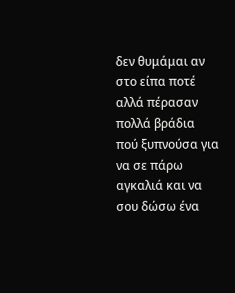δεν θυμάμαι αν στο είπα ποτέ αλλά πέρασαν πολλά βράδια πού ξυπνούσα για να σε πάρω αγκαλιά και να σου δώσω ένα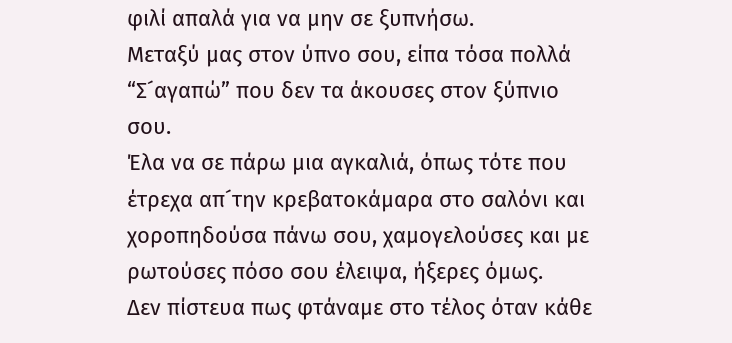φιλί απαλά για να μην σε ξυπνήσω.
Μεταξύ μας στον ύπνο σου, είπα τόσα πολλά “Σ´αγαπώ” που δεν τα άκουσες στον ξύπνιο σου.
Έλα να σε πάρω μια αγκαλιά, όπως τότε που έτρεχα απ´την κρεβατοκάμαρα στο σαλόνι και χοροπηδούσα πάνω σου, χαμογελούσες και με ρωτούσες πόσο σου έλειψα, ήξερες όμως.
Δεν πίστευα πως φτάναμε στο τέλος όταν κάθε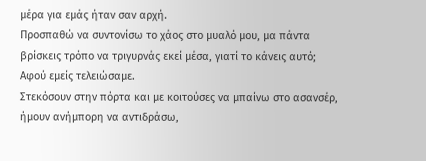μέρα για εμάς ήταν σαν αρχή.
Προσπαθώ να συντονίσω το χάος στο μυαλό μου, μα πάντα βρίσκεις τρόπο να τριγυρνάς εκεί μέσα, γιατί το κάνεις αυτό;
Αφού εμείς τελειώσαμε.
Στεκόσουν στην πόρτα και με κοιτούσες να μπαίνω στο ασανσέρ, ήμουν ανήμπορη να αντιδράσω,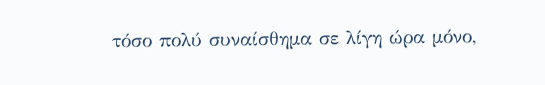τόσο πολύ συναίσθημα σε λίγη ώρα μόνο,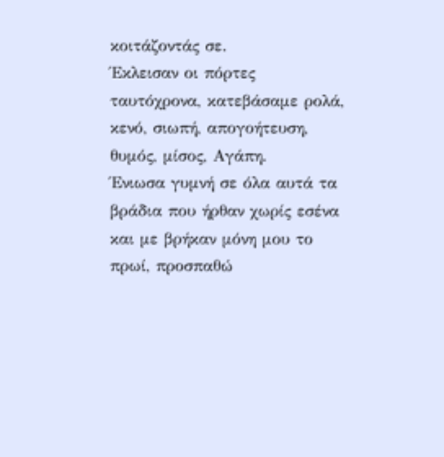κοιτάζοντάς σε.
Έκλεισαν οι πόρτες ταυτόχρονα, κατεβάσαμε ρολά, κενό, σιωπή, απογοήτευση, θυμός, μίσος, Αγάπη.
Ένιωσα γυμνή σε όλα αυτά τα βράδια που ήρθαν χωρίς εσένα και με βρήκαν μόνη μου το πρωί, προσπαθώ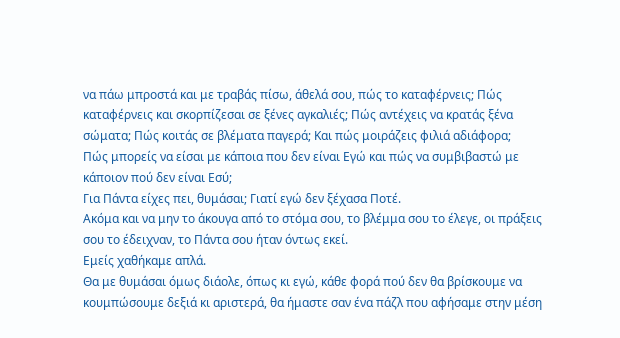να πάω μπροστά και με τραβάς πίσω, άθελά σου, πώς το καταφέρνεις; Πώς καταφέρνεις και σκορπίζεσαι σε ξένες αγκαλιές; Πώς αντέχεις να κρατάς ξένα σώματα; Πώς κοιτάς σε βλέματα παγερά; Και πώς μοιράζεις φιλιά αδιάφορα;
Πώς μπορείς να είσαι με κάποια που δεν είναι Εγώ και πώς να συμβιβαστώ με κάποιον πού δεν είναι Εσύ;
Για Πάντα είχες πει, θυμάσαι; Γιατί εγώ δεν ξέχασα Ποτέ.
Ακόμα και να μην το άκουγα από το στόμα σου, το βλέμμα σου το έλεγε, οι πράξεις σου το έδειχναν, το Πάντα σου ήταν όντως εκεί.
Εμείς χαθήκαμε απλά.
Θα με θυμάσαι όμως διάολε, όπως κι εγώ, κάθε φορά πού δεν θα βρίσκουμε να κουμπώσουμε δεξιά κι αριστερά, θα ήμαστε σαν ένα πάζλ που αφήσαμε στην μέση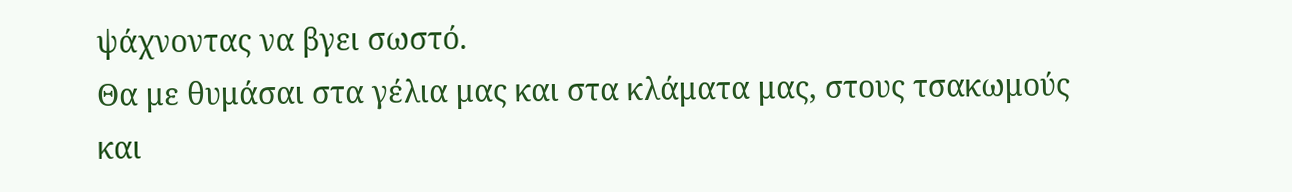ψάχνοντας να βγει σωστό.
Θα με θυμάσαι στα γέλια μας και στα κλάματα μας, στους τσακωμούς και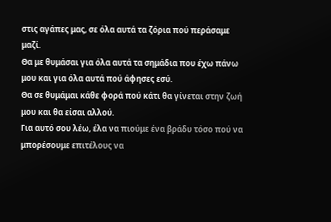στις αγάπες μας, σε όλα αυτά τα ζόρια πού περάσαμε μαζί.
Θα με θυμάσαι για όλα αυτά τα σημάδια που έχω πάνω μου και για όλα αυτά πού άφησες εσύ.
Θα σε θυμάμαι κάθε φορά πού κάτι θα γίνεται στην ζωή μου και θα είσαι αλλού.
Για αυτό σου λέω, έλα να πιούμε ένα βράδυ τόσο πού να μπορέσουμε επιτέλους να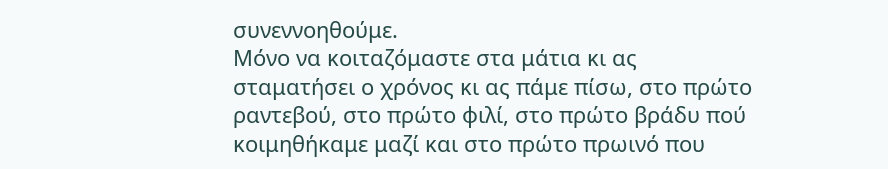συνεννοηθούμε.
Μόνο να κοιταζόμαστε στα μάτια κι ας σταματήσει ο χρόνος κι ας πάμε πίσω, στο πρώτο ραντεβού, στο πρώτο φιλί, στο πρώτο βράδυ πού κοιμηθήκαμε μαζί και στο πρώτο πρωινό που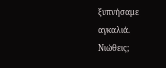ξυπνήσαμε αγκαλιά.
Νιώθεις;